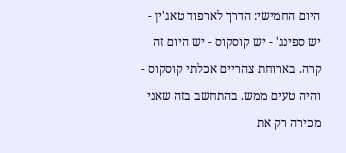היום החמישי: הדרך לארפוד טאג'ין - יש ספינג' - יש קוסקוס - יש היום זה קרה. בארוחת צהריים אכלתי קוסקוס - והיה טעים ממש. בהתחשב בזה שאני מכירה רק את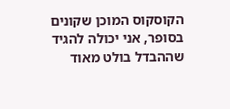הקוסקוס המוכן שקונים בסופר, אני יכולה להגיד שההבדל בולט מאוד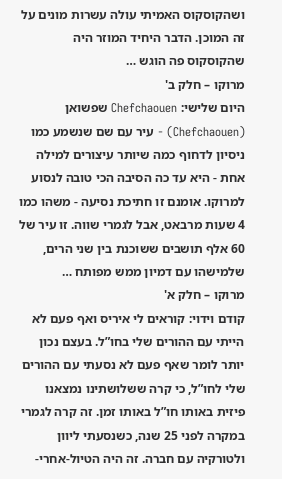ושהקוסקוס האמיתי עולה עשרות מונים על זה המוכן. הדבר היחיד המוזר היה שהקוסקוס פה הוגש …
מרוקו – חלק ב'
היום שלישי: Chefchaouen שפשואן (Chefchaouen) - עיר עם שם שנשמע כמו ניסיון לדחוף כמה שיותר עיצורים למילה אחת - היא עד כה הסיבה הכי טובה לנסוע למרוקו. אומנם זו חתיכת נסיעה - משהו כמו 4 שעות מרבאט, אבל לגמרי שווה. זו עיר של 60 אלף תושבים ששוכנת בין שני הרים, שלמישהו עם דמיון ממש מפותח …
מרוקו – חלק א'
קודם וידוי: קוראים לי איריס ואף פעם לא הייתי עם ההורים שלי בחו”ל. בעצם נכון יותר לומר שאף פעם לא נסעתי עם ההורים שלי לחו”ל, כי קרה ששלושתינו נמצאנו פיזית באותו חו”ל באותו זמן. זה קרה לגמרי במקרה לפני 25 שנה, כשנסעתי ליוון ולטורקיה עם חברה. זה היה הטיול-אחרי-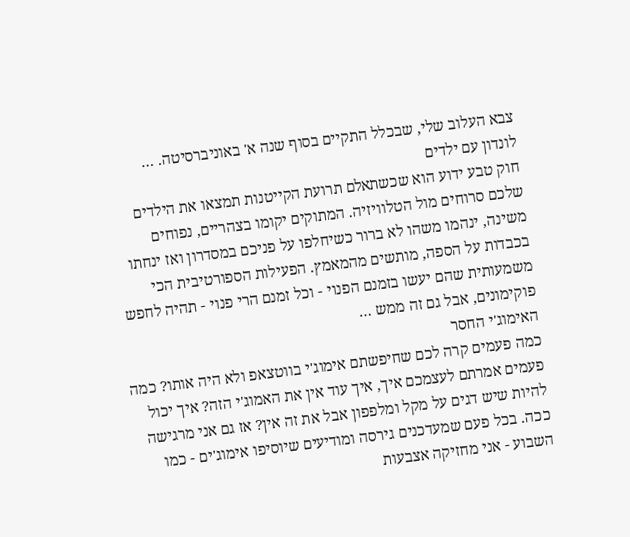צבא העלוב שלי, שבכלל התקיים בסוף שנה א' באוניברסיטה. …
לונדון עם ילדים
חוק טבע ידוע הוא שכשתאלם תרועת הקייטנות תמצאו את הילדים שלכם סרוחים מול הטלוויזיה. המתוקים יקומו בצהריים, נפוחים משינה, ינהמו משהו לא ברור כשיחלפו על פניכם במסדרון ואז ינחתו בכבדות על הספה, מותשים מהמאמץ. הפעילות הספורטיבית הכי משמעותית שהם יעשו בזמנם הפנוי - וכל זמנם הרי פנוי - תהיה לחפש פוקימונים, אבל גם זה ממש …
האימוג'י החסר
כמה פעמים קרה לכם שחיפשתם אימוג'י בווטצאפ ולא היה אותו? כמה פעמים אמרתם לעצמכם איך, איך עוד אין את האמוג'י הזה? איך יכול להיות שיש דגים על מקל ומלפפון אבל את זה אין? אז גם אני מרגישה ככה. בכל פעם שמעדכנים גירסה ומודיעים שיוסיפו אימוג'ים - כמו השבוע - אני מחזיקה אצבעות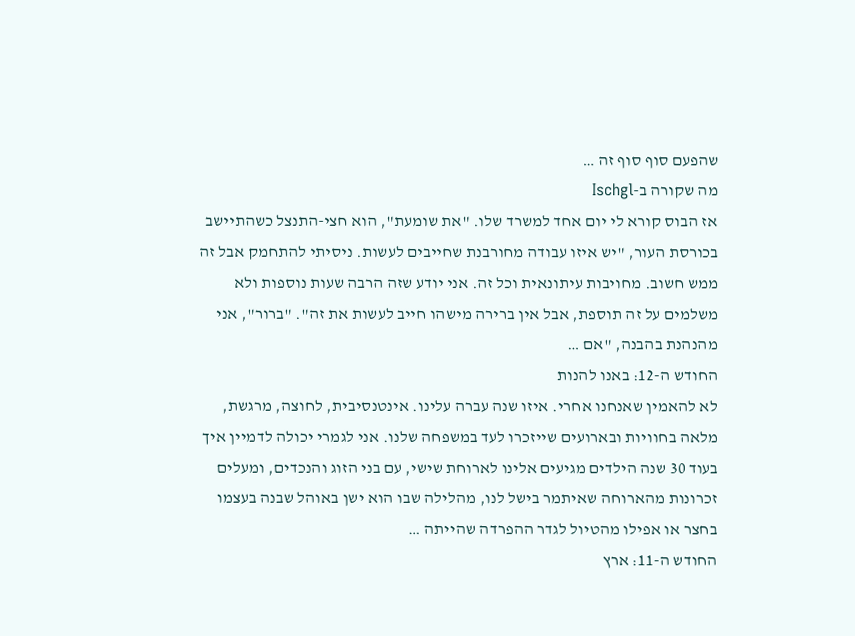שהפעם סוף סוף זה …
מה שקורה ב-Ischgl
אז הבוס קורא לי יום אחד למשרד שלו. "את שומעת", הוא חצי-התנצל כשהתיישב בכורסת העור, "יש איזו עבודה מחורבנת שחייבים לעשות. ניסיתי להתחמק אבל זה ממש חשוב. מחויבות עיתונאית וכל זה. אני יודע שזה הרבה שעות נוספות ולא משלמים על זה תוספת, אבל אין ברירה מישהו חייב לעשות את זה". "ברור", אני מהנהנת בהבנה, "אם …
החודש ה-12: באנו להנות
לא להאמין שאנחנו אחרי. איזו שנה עברה עלינו. אינטנסיבית, לחוצה, מרגשת, מלאה בחוויות ובארועים שייזכרו לעד במשפחה שלנו. אני לגמרי יכולה לדמיין איך בעוד 30 שנה הילדים מגיעים אלינו לארוחת שישי, עם בני הזוג והנכדים, ומעלים זכרונות מהארוחה שאיתמר בישל לנו, מהלילה שבו הוא ישן באוהל שבנה בעצמו בחצר או אפילו מהטיול לגדר ההפרדה שהייתה …
החודש ה-11: ארץ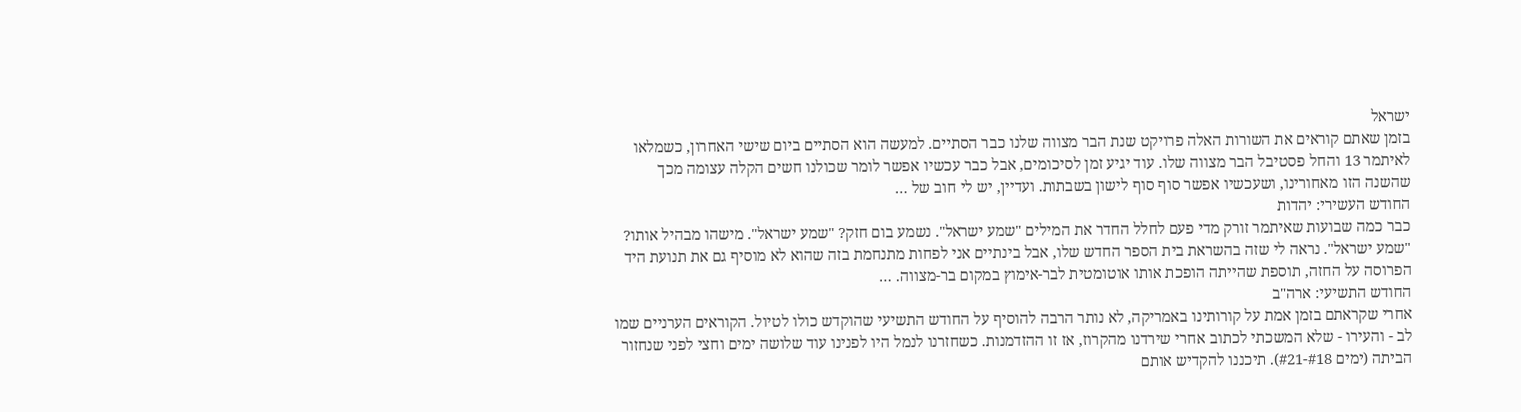ישראל
בזמן שאתם קוראים את השורות האלה פרויקט שנת הבר מצווה שלנו כבר הסתיים. למעשה הוא הסתיים ביום שישי האחרון, כשמלאו לאיתמר 13 והחל פסטיבל הבר מצווה שלו. עוד יגיע זמן לסיכומים, אבל כבר עכשיו אפשר לומר שכולנו חשים הקלה עצומה מכך שהשנה הזו מאחורינו, ושעכשיו אפשר סוף סוף לישון בשבתות. ועדיין, יש לי חוב של …
החודש העשירי: יהדות
כבר כמה שבועות שאיתמר זורק מדי פעם לחלל החדר את המילים "שמע ישראל". נשמע בום חזק? "שמע ישראל". מישהו מבהיל אותו? "שמע ישראל". נראה לי שזה בהשראת בית הספר החדש שלו, אבל בינתיים אני לפחות מתנחמת בזה שהוא לא מוסיף גם את תנועת היד הפרוסה על החזה, תוספת שהייתה הופכת אותו אוטומטית לבר-אימוץ במקום בר-מצווה. …
החודש התשיעי: ארה"ב
אחרי שקראתם בזמן אמת על קורותינו באמריקה, לא נותר הרבה להוסיף על החודש התשיעי שהוקדש כולו לטיול. הקוראים הערניים שמו לב - והעירו - שלא המשכתי לכתוב אחרי שירדנו מהקרוז, אז זו ההזדמנות. כשחזרנו לנמל היו לפנינו עוד שלושה ימים וחצי לפני שנחזור הביתה (ימים #18-#21). תיכננו להקדיש אותם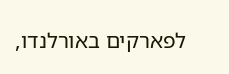לפארקים באורלנדו,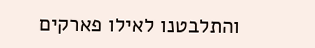והתלבטנו לאילו פארקים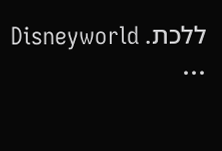ללכת. Disneyworld …